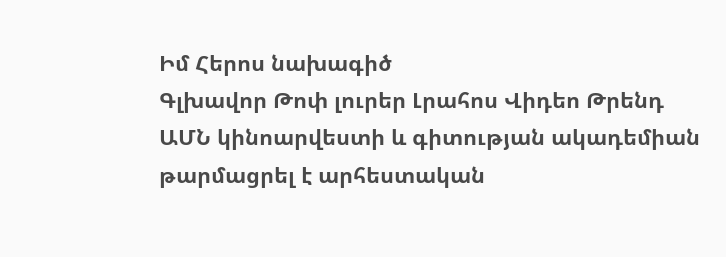Իմ Հերոս նախագիծ
Գլխավոր Թոփ լուրեր Լրահոս Վիդեո Թրենդ
ԱՄՆ կինոարվեստի և գիտության ակադեմիան թարմացրել է արհեստական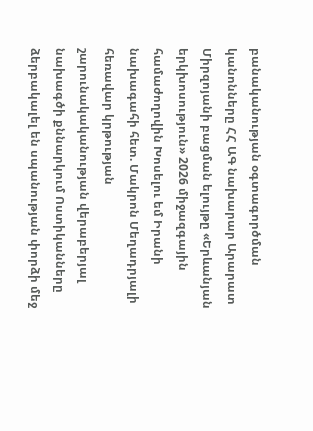բանականության օգտագործման կանոնները ՀՀ ԱԳ նախարար Արարատ Միրզոյանի բացման ելույթը «Երևանյան երկխոսություն» 2026 միջազգային համաժողովին Խոսելու եմ Իրանի նախագահի հետ. Մակրոն Մեղադրյալի հեռավար կրթության շարունակականության վերաբերյալ նախագծի քննարկում Ոստիկանները ձերբակալել են սպանության փորձի մեջ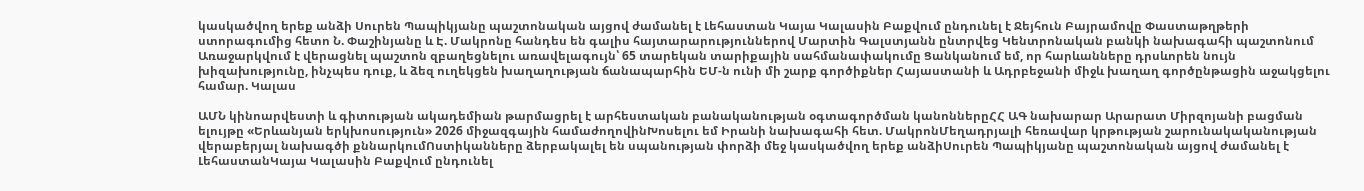կասկածվող երեք անձի Սուրեն Պապիկյանը պաշտոնական այցով ժամանել է Լեհաստան Կայա Կալասին Բաքվում ընդունել է Ջեյհուն Բայրամովը Փաստաթղթերի ստորագումից հետո Ն. Փաշինյանը և Է. Մակրոնը հանդես են գալիս հայտարարություններով Մարտին Գալստյանն ընտրվեց Կենտրոնական բանկի նախագահի պաշտոնում Առաջարկվում է վերացնել պաշտոն զբաղեցնելու առավելագույն՝ 65 տարեկան տարիքային սահմանափակումը Ցանկանում եմ, որ հարևանները դրսևորեն նույն խիզախությունը, ինչպես դուք, և ձեզ ուղեկցեն խաղաղության ճանապարհին ԵՄ-ն ունի մի շարք գործիքներ Հայաստանի և Ադրբեջանի միջև խաղաղ գործընթացին աջակցելու համար. Կալաս

ԱՄՆ կինոարվեստի և գիտության ակադեմիան թարմացրել է արհեստական բանականության օգտագործման կանոններըՀՀ ԱԳ նախարար Արարատ Միրզոյանի բացման ելույթը «Երևանյան երկխոսություն» 2026 միջազգային համաժողովինԽոսելու եմ Իրանի նախագահի հետ. ՄակրոնՄեղադրյալի հեռավար կրթության շարունակականության վերաբերյալ նախագծի քննարկումՈստիկանները ձերբակալել են սպանության փորձի մեջ կասկածվող երեք անձիՍուրեն Պապիկյանը պաշտոնական այցով ժամանել է ԼեհաստանԿայա Կալասին Բաքվում ընդունել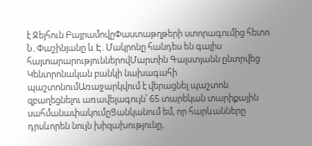է Ջեյհուն ԲայրամովըՓաստաթղթերի ստորագումից հետո Ն. Փաշինյանը և Է. Մակրոնը հանդես են գալիս հայտարարություններովՄարտին Գալստյանն ընտրվեց Կենտրոնական բանկի նախագահի պաշտոնումԱռաջարկվում է վերացնել պաշտոն զբաղեցնելու առավելագույն՝ 65 տարեկան տարիքային սահմանափակումըՑանկանում եմ, որ հարևանները դրսևորեն նույն խիզախությունը,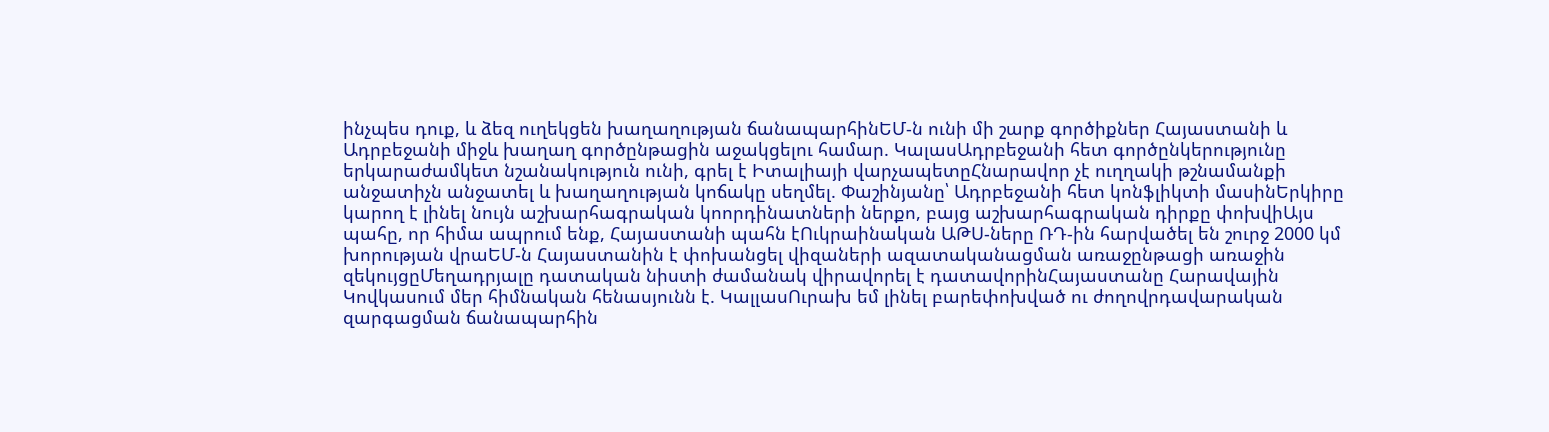ինչպես դուք, և ձեզ ուղեկցեն խաղաղության ճանապարհինԵՄ-ն ունի մի շարք գործիքներ Հայաստանի և Ադրբեջանի միջև խաղաղ գործընթացին աջակցելու համար. ԿալասԱդրբեջանի հետ գործընկերությունը երկարաժամկետ նշանակություն ունի, գրել է Իտալիայի վարչապետըՀնարավոր չէ ուղղակի թշնամանքի անջատիչն անջատել և խաղաղության կոճակը սեղմել. Փաշինյանը՝ Ադրբեջանի հետ կոնֆլիկտի մասինԵրկիրը կարող է լինել նույն աշխարհագրական կոորդինատների ներքո, բայց աշխարհագրական դիրքը փոխվիԱյս պահը, որ հիմա ապրում ենք, Հայաստանի պահն էՈւկրաինական ԱԹՍ-ները ՌԴ-ին հարվածել են շուրջ 2000 կմ խորության վրաԵՄ-ն Հայաստանին է փոխանցել վիզաների ազատականացման առաջընթացի առաջին զեկույցըՄեղադրյալը դատական նիստի ժամանակ վիրավորել է դատավորինՀայաստանը Հարավային Կովկասում մեր հիմնական հենասյունն է. ԿալլասՈւրախ եմ լինել բարեփոխված ու ժողովրդավարական զարգացման ճանապարհին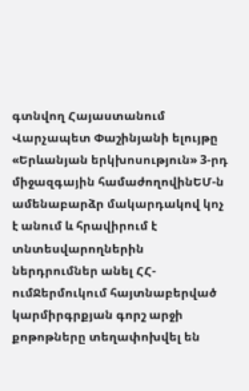գտնվող Հայաստանում Վարչապետ Փաշինյանի ելույթը «Երևանյան երկխոսություն» 3-րդ միջազգային համաժողովինԵՄ-ն ամենաբարձր մակարդակով կոչ է անում և հրավիրում է տնտեսվարողներին ներդրումներ անել ՀՀ-ումՋերմուկում հայտնաբերված կարմիրգրքյան գորշ արջի քոթոթները տեղափոխվել են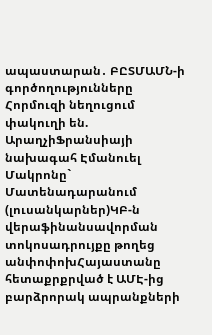ապաստարան․ ԲԸՏՄԱՄՆ-ի գործողությունները Հորմուզի նեղուցում փակուղի են. ԱրաղչիՖրանսիայի նախագահ Էմանուել Մակրոնը` Մատենադարանում (լուսանկարներ)ԿԲ-ն վերաֆինանսավորման տոկոսադրույքը թողեց անփոփոխՀայաստանը հետաքրքրված է ԱՄԷ-ից բարձրորակ ապրանքների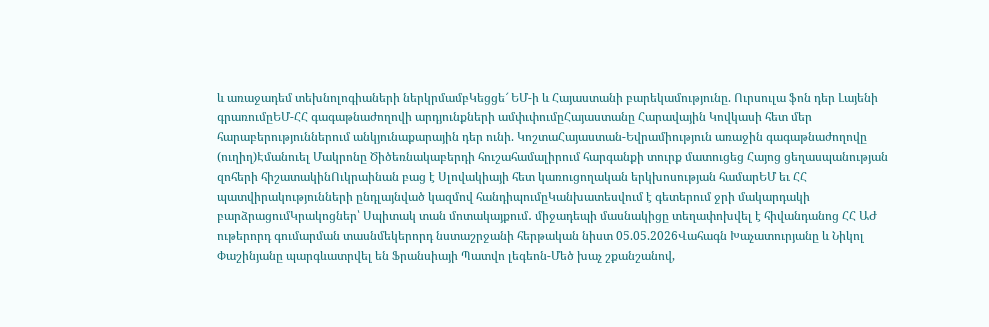և առաջադեմ տեխնոլոգիաների ներկրմամբԿեցցե՜ ԵՄ-ի և Հայաստանի բարեկամությունը. Ուրսուլա ֆոն դեր Լայենի գրառումըԵՄ-ՀՀ գագաթնաժողովի արդյունքների ամփւփումըՀայաստանը Հարավային Կովկասի հետ մեր հարաբերություններում անկյունաքարային դեր ունի. ԿոշտաՀայաստան-Եվրամիություն առաջին գագաթնաժողովը (ուղիղ)Էմանուել Մակրոնը Ծիծեռնակաբերդի հուշահամալիրում հարգանքի տուրք մատուցեց Հայոց ցեղասպանության զոհերի հիշատակինՈւկրաինան բաց է Սլովակիայի հետ կառուցողական երկխոսության համարԵՄ եւ ՀՀ պատվիրակությունների ընդլայնված կազմով հանդիպումըԿանխատեսվում է գետերում ջրի մակարդակի բարձրացումԿրակոցներ՝ Սպիտակ տան մոտակայքում․ միջադեպի մասնակիցը տեղափոխվել է հիվանդանոց ՀՀ ԱԺ ութերորդ գումարման տասնմեկերորդ նստաշրջանի հերթական նիստ 05.05.2026Վահագն Խաչատուրյանը և Նիկոլ Փաշինյանը պարգևատրվել են Ֆրանսիայի Պատվո լեգեոն-Մեծ խաչ շքանշանով,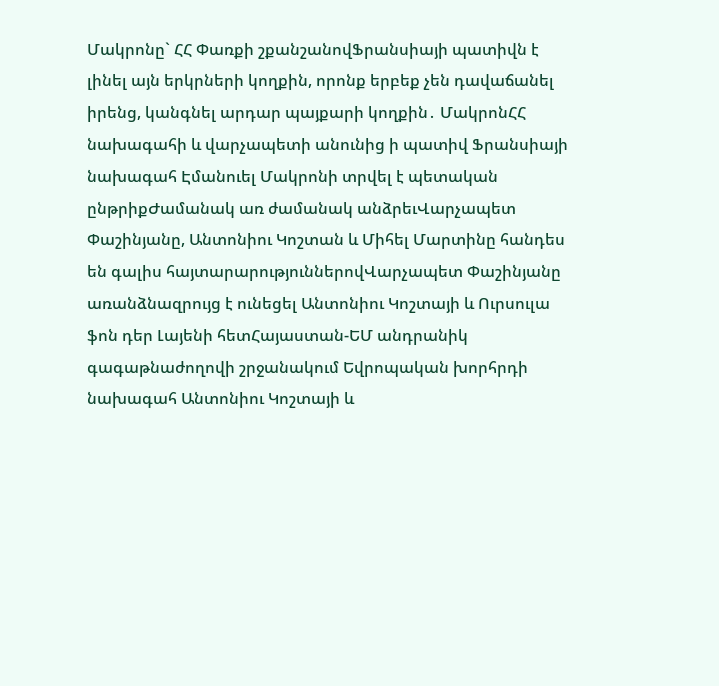Մակրոնը` ՀՀ Փառքի շքանշանովՖրանսիայի պատիվն է լինել այն երկրների կողքին, որոնք երբեք չեն դավաճանել իրենց, կանգնել արդար պայքարի կողքին․ ՄակրոնՀՀ նախագահի և վարչապետի անունից ի պատիվ Ֆրանսիայի նախագահ Էմանուել Մակրոնի տրվել է պետական ընթրիքԺամանակ առ ժամանակ անձրեւՎարչապետ Փաշինյանը, Անտոնիու Կոշտան և Միհել Մարտինը հանդես են գալիս հայտարարություններովՎարչապետ Փաշինյանը առանձնազրույց է ունեցել Անտոնիու Կոշտայի և Ուրսուլա ֆոն դեր Լայենի հետՀայաստան-ԵՄ անդրանիկ գագաթնաժողովի շրջանակում Եվրոպական խորհրդի նախագահ Անտոնիու Կոշտայի և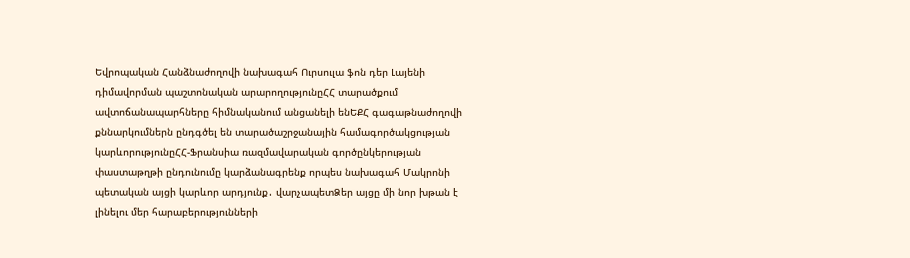Եվրոպական Հանձնաժողովի նախագահ Ուրսուլա ֆոն դեր Լայենի դիմավորման պաշտոնական արարողությունըՀՀ տարածքում ավտոճանապարհները հիմնականում անցանելի ենԵՔՀ գագաթնաժողովի քննարկումներն ընդգծել են տարածաշրջանային համագործակցության կարևորությունըՀՀ-Ֆրանսիա ռազմավարական գործընկերության փաստաթղթի ընդունումը կարձանագրենք որպես նախագահ Մակրոնի պետական այցի կարևոր արդյունք․ վարչապետՁեր այցը մի նոր խթան է լինելու մեր հարաբերությունների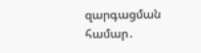զարգացման համար․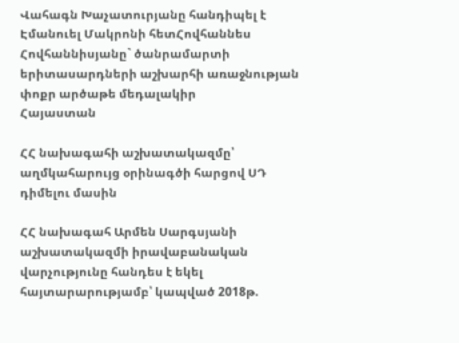Վահագն Խաչատուրյանը հանդիպել է Էմանուել Մակրոնի հետՀովհաննես Հովհաննիսյանը` ծանրամարտի երիտասարդների աշխարհի առաջնության փոքր արծաթե մեդալակիր
Հայաստան

ՀՀ նախագահի աշխատակազմը՝ աղմկահարույց օրինագծի հարցով ՍԴ դիմելու մասին

ՀՀ նախագահ Արմեն Սարգսյանի աշխատակազմի իրավաբանական վարչությունը հանդես է եկել հայտարարությամբ՝ կապված 2018թ.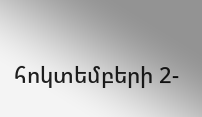հոկտեմբերի 2-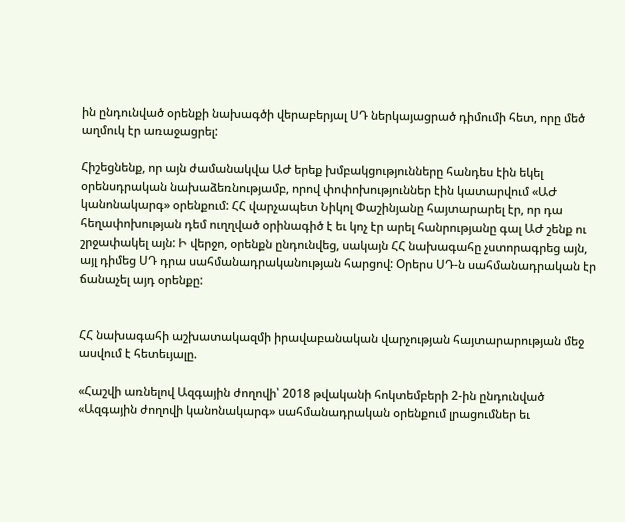ին ընդունված օրենքի նախագծի վերաբերյալ ՍԴ ներկայացրած դիմումի հետ, որը մեծ աղմուկ էր առաջացրել:

Հիշեցնենք, որ այն ժամանակվա ԱԺ երեք խմբակցությունները հանդես էին եկել օրենսդրական նախաձեռնությամբ, որով փոփոխություններ էին կատարվում «ԱԺ կանոնակարգ» օրենքում: ՀՀ վարչապետ Նիկոլ Փաշինյանը հայտարարել էր, որ դա հեղափոխության դեմ ուղղված օրինագիծ է եւ կոչ էր արել հանրությանը գալ ԱԺ շենք ու շրջափակել այն: Ի վերջո, օրենքն ընդունվեց, սակայն ՀՀ նախագահը չստորագրեց այն, այլ դիմեց ՍԴ դրա սահմանադրականության հարցով: Օրերս ՍԴ-ն սահմանադրական էր ճանաչել այդ օրենքը:


ՀՀ նախագահի աշխատակազմի իրավաբանական վարչության հայտարարության մեջ ասվում է հետեւյալը.

«Հաշվի առնելով Ազգային ժողովի՝ 2018 թվականի հոկտեմբերի 2-ին ընդունված «Ազգային ժողովի կանոնակարգ» սահմանադրական օրենքում լրացումներ եւ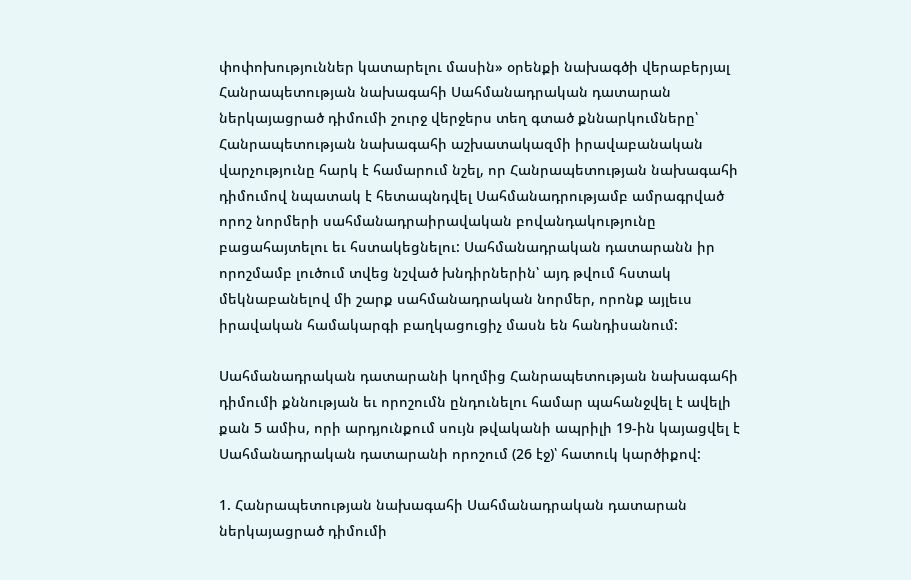փոփոխություններ կատարելու մասին» օրենքի նախագծի վերաբերյալ Հանրապետության նախագահի Սահմանադրական դատարան ներկայացրած դիմումի շուրջ վերջերս տեղ գտած քննարկումները՝ Հանրապետության նախագահի աշխատակազմի իրավաբանական վարչությունը հարկ է համարում նշել, որ Հանրապետության նախագահի դիմումով նպատակ է հետապնդվել Սահմանադրությամբ ամրագրված որոշ նորմերի սահմանադրաիրավական բովանդակությունը բացահայտելու եւ հստակեցնելու: Սահմանադրական դատարանն իր որոշմամբ լուծում տվեց նշված խնդիրներին՝ այդ թվում հստակ մեկնաբանելով մի շարք սահմանադրական նորմեր, որոնք այլեւս իրավական համակարգի բաղկացուցիչ մասն են հանդիսանում:

Սահմանադրական դատարանի կողմից Հանրապետության նախագահի դիմումի քննության եւ որոշումն ընդունելու համար պահանջվել է ավելի քան 5 ամիս, որի արդյունքում սույն թվականի ապրիլի 19-ին կայացվել է Սահմանադրական դատարանի որոշում (26 էջ)՝ հատուկ կարծիքով:

1. Հանրապետության նախագահի Սահմանադրական դատարան ներկայացրած դիմումի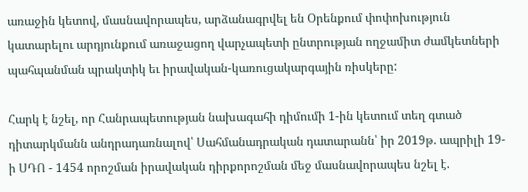առաջին կետով, մասնավորապես, արձանագրվել են Օրենքում փոփոխություն կատարելու արդյունքում առաջացող վարչապետի ընտրության ողջամիտ ժամկետների պահպանման պրակտիկ եւ իրավական-կառուցակարգային ռիսկերը:

Հարկ է նշել, որ Հանրապետության նախագահի դիմումի 1-ին կետում տեղ գտած դիտարկմանն անդրադառնալով՝ Սահմանադրական դատարանն՝ իր 2019թ. ապրիլի 19- ի ՍԴՈ - 1454 որոշման իրավական դիրքորոշման մեջ մասնավորապես նշել է.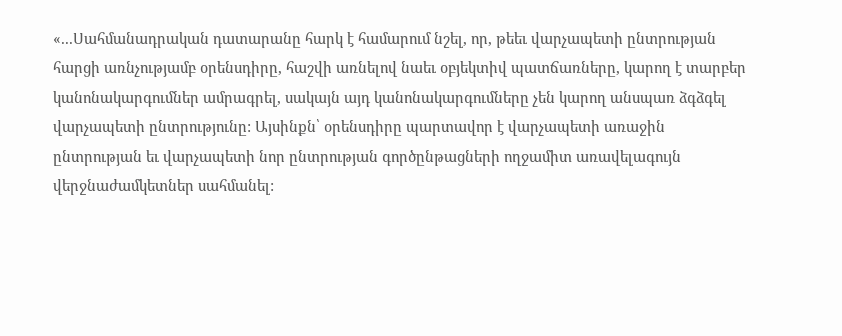«...Սահմանադրական դատարանը հարկ է համարում նշել, որ, թեեւ վարչապետի ընտրության հարցի առնչությամբ օրենսդիրը, հաշվի առնելով նաեւ օբյեկտիվ պատճառները, կարող է տարբեր կանոնակարգումներ ամրագրել, սակայն այդ կանոնակարգումները չեն կարող անսպառ ձգձգել վարչապետի ընտրությունը: Այսինքն՝ օրենսդիրը պարտավոր է վարչապետի առաջին ընտրության եւ վարչապետի նոր ընտրության գործընթացների ողջամիտ առավելագույն վերջնաժամկետներ սահմանել: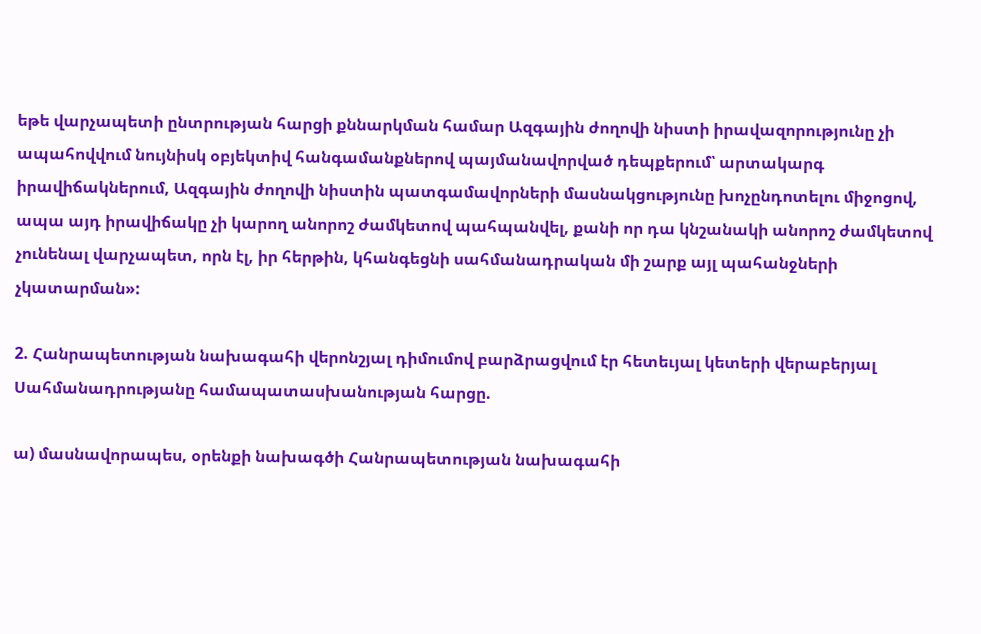եթե վարչապետի ընտրության հարցի քննարկման համար Ազգային ժողովի նիստի իրավազորությունը չի ապահովվում նույնիսկ օբյեկտիվ հանգամանքներով պայմանավորված դեպքերում՝ արտակարգ իրավիճակներում, Ազգային ժողովի նիստին պատգամավորների մասնակցությունը խոչընդոտելու միջոցով, ապա այդ իրավիճակը չի կարող անորոշ ժամկետով պահպանվել, քանի որ դա կնշանակի անորոշ ժամկետով չունենալ վարչապետ, որն էլ, իր հերթին, կհանգեցնի սահմանադրական մի շարք այլ պահանջների չկատարման»:

2. Հանրապետության նախագահի վերոնշյալ դիմումով բարձրացվում էր հետեւյալ կետերի վերաբերյալ Սահմանադրությանը համապատասխանության հարցը.

ա) մասնավորապես, օրենքի նախագծի Հանրապետության նախագահի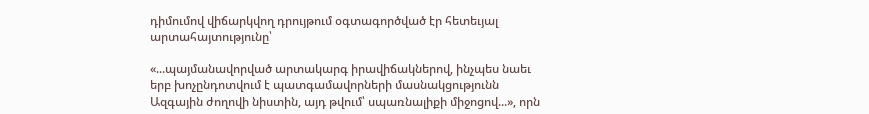դիմումով վիճարկվող դրույթում օգտագործված էր հետեւյալ արտահայտությունը՝

«...պայմանավորված արտակարգ իրավիճակներով, ինչպես նաեւ երբ խոչընդոտվում է պատգամավորների մասնակցությունն Ազգային ժողովի նիստին, այդ թվում՝ սպառնալիքի միջոցով...», որն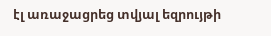էլ առաջացրեց տվյալ եզրույթի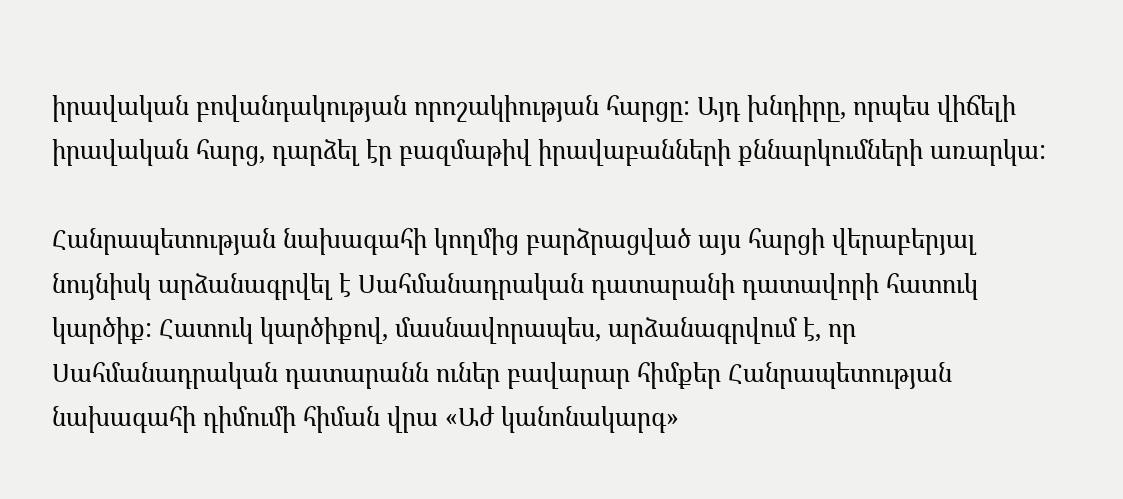իրավական բովանդակության որոշակիության հարցը: Այդ խնդիրը, որպես վիճելի իրավական հարց, դարձել էր բազմաթիվ իրավաբանների քննարկումների առարկա:

Հանրապետության նախագահի կողմից բարձրացված այս հարցի վերաբերյալ նույնիսկ արձանագրվել է Սահմանադրական դատարանի դատավորի հատուկ կարծիք: Հատուկ կարծիքով, մասնավորապես, արձանագրվում է, որ Սահմանադրական դատարանն ուներ բավարար հիմքեր Հանրապետության նախագահի դիմումի հիման վրա «Աժ կանոնակարգ»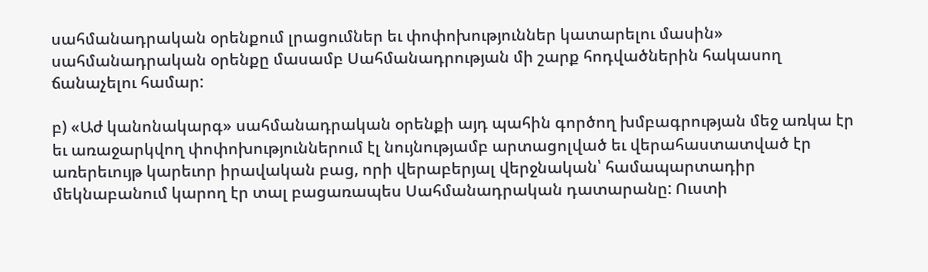սահմանադրական օրենքում լրացումներ եւ փոփոխություններ կատարելու մասին» սահմանադրական օրենքը մասամբ Սահմանադրության մի շարք հոդվածներին հակասող ճանաչելու համար:

բ) «Աժ կանոնակարգ» սահմանադրական օրենքի այդ պահին գործող խմբագրության մեջ առկա էր եւ առաջարկվող փոփոխություններում էլ նույնությամբ արտացոլված եւ վերահաստատված էր առերեւույթ կարեւոր իրավական բաց, որի վերաբերյալ վերջնական՝ համապարտադիր մեկնաբանում կարող էր տալ բացառապես Սահմանադրական դատարանը: Ուստի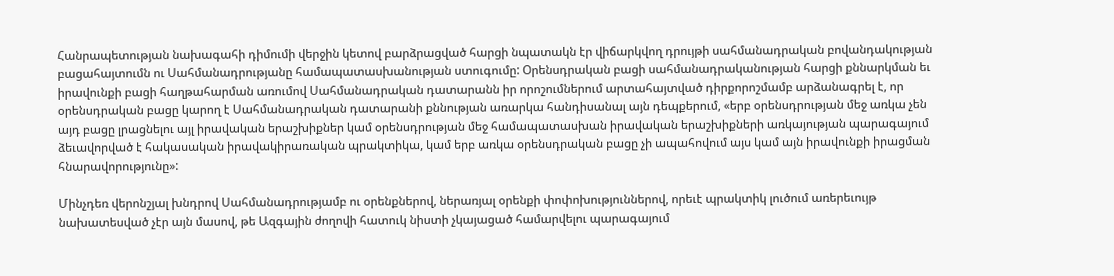Հանրապետության նախագահի դիմումի վերջին կետով բարձրացված հարցի նպատակն էր վիճարկվող դրույթի սահմանադրական բովանդակության բացահայտումն ու Սահմանադրությանը համապատասխանության ստուգումը: Օրենսդրական բացի սահմանադրականության հարցի քննարկման եւ իրավունքի բացի հաղթահարման առումով Սահմանադրական դատարանն իր որոշումներում արտահայտված դիրքորոշմամբ արձանագրել է, որ օրենսդրական բացը կարող է Սահմանադրական դատարանի քննության առարկա հանդիսանալ այն դեպքերում, «երբ օրենսդրության մեջ առկա չեն այդ բացը լրացնելու այլ իրավական երաշխիքներ կամ օրենսդրության մեջ համապատասխան իրավական երաշխիքների առկայության պարագայում ձեւավորված է հակասական իրավակիրառական պրակտիկա, կամ երբ առկա օրենսդրական բացը չի ապահովում այս կամ այն իրավունքի իրացման հնարավորությունը»:

Մինչդեռ վերոնշյալ խնդրով Սահմանադրությամբ ու օրենքներով, ներառյալ օրենքի փոփոխություններով, որեւէ պրակտիկ լուծում առերեւույթ նախատեսված չէր այն մասով, թե Ազգային ժողովի հատուկ նիստի չկայացած համարվելու պարագայում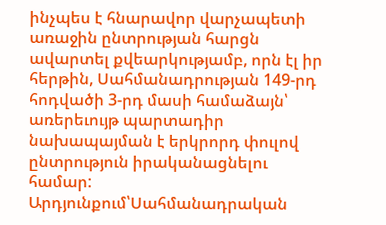ինչպես է հնարավոր վարչապետի առաջին ընտրության հարցն ավարտել քվեարկությամբ, որն էլ իր հերթին, Սահմանադրության 149-րդ հոդվածի 3-րդ մասի համաձայն՝ առերեւույթ պարտադիր նախապայման է երկրորդ փուլով ընտրություն իրականացնելու համար: Արդյունքում՝Սահմանադրական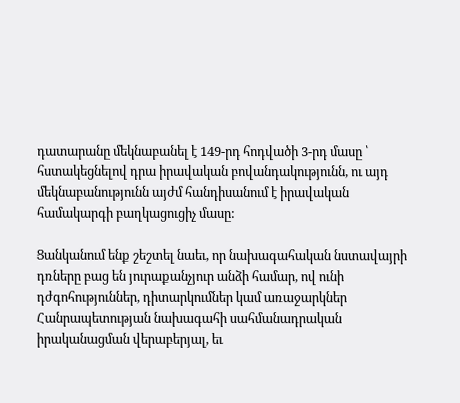դատարանը մեկնաբանել է 149-րդ հոդվածի 3-րդ մասը ՝ հստակեցնելով դրա իրավական բովանդակությունն, ու այդ մեկնաբանությունն այժմ հանդիսանում է իրավական համակարգի բաղկացուցիչ մասը:

Ցանկանում ենք շեշտել նաեւ, որ նախագահական նստավայրի դռները բաց են յուրաքանչյուր անձի համար, ով ունի դժգոհություններ, դիտարկումներ կամ առաջարկներ Հանրապետության նախագահի սահմանադրական իրականացման վերաբերյալ, եւ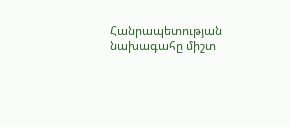Հանրապետության նախագահը միշտ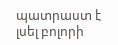պատրաստ է լսել բոլորի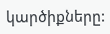կարծիքները: